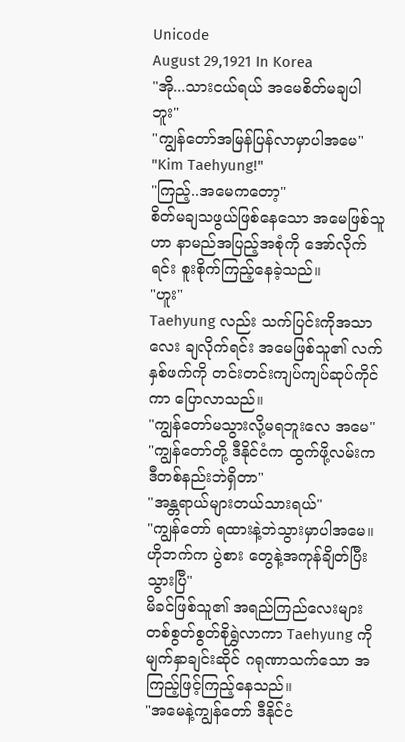Unicode
August 29,1921 In Korea
"အို...သားငယ်ရယ် အမေစိတ်မချပါဘူး"
"ကျွန်တော်အမြန်ပြန်လာမှာပါအမေ"
"Kim Taehyung!"
"ကြည့်..အမေကတော့"
စိတ်မချသဖွယ်ဖြစ်နေသော အမေဖြစ်သူဟာ နာမည်အပြည့်အစုံကို အော်လိုက်ရင်း စူးစိုက်ကြည့်နေခဲ့သည်။
"ဟူး"
Taehyung လည်း သက်ပြင်းကိုအသာလေး ချလိုက်ရင်း အမေဖြစ်သူ၏ လက်နှစ်ဖက်ကို တင်းတင်းကျပ်ကျပ်ဆုပ်ကိုင်ကာ ပြောလာသည်။
"ကျွန်တော်မသွားလို့မရဘူးလေ အမေ"
"ကျွန်တော်တို့ ဒီနိုင်ငံက ထွက်ဖို့လမ်းကဒီတစ်နည်းဘဲရှိတာ"
"အန္တရာယ်များတယ်သားရယ်"
"ကျွန်တော် ရထားနဲ့ဘဲသွားမှာပါအမေ။ဟိုဘက်က ပွဲစား တွေနဲ့အကုန်ချိတ်ပြီးသွားပြီ"
မိခင်ဖြစ်သူ၏ အရည်ကြည်လေးများ တစ်စွတ်စွတ်စိုရွှဲလာကာ Taehyung ကိုမျက်နှာချင်းဆိုင် ဂရုဏာသက်သော အကြည့်ဖြင့်ကြည့်နေသည်။
"အမေနဲ့ကျွန်တော် ဒီနိုင်ငံ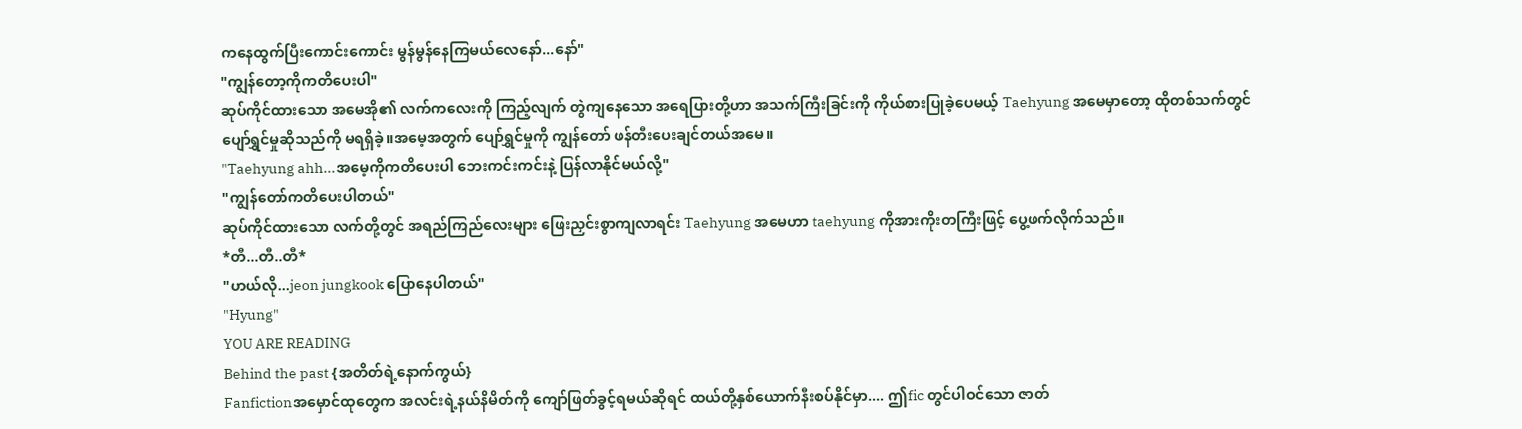ကနေထွက်ပြီးကောင်းကောင်း မွန်မွန်နေကြမယ်လေနော်...နော်"
"ကျွန်တော့ကိုကတိပေးပါ"
ဆုပ်ကိုင်ထားသော အမေအို၏ လက်ကလေးကို ကြည့်လျက် တွဲကျနေသော အရေပြားတို့ဟာ အသက်ကြီးခြင်းကို ကိုယ်စားပြုခဲ့ပေမယ့် Taehyung အမေမှာတော့ ထိုတစ်သက်တွင် ပျော်ရွှင်မှုဆိုသည်ကို မရရှိခဲ့။အမေ့အတွက် ပျော်ရွှင်မှုကို ကျွန်တော် ဖန်တီးပေးချင်တယ်အမေ။
"Taehyung ahh...အမေ့ကိုကတိပေးပါ ဘေးကင်းကင်းနဲ့ ပြန်လာနိုင်မယ်လို့"
"ကျွန်တော်ကတိပေးပါတယ်"
ဆုပ်ကိုင်ထားသော လက်တို့တွင် အရည်ကြည်လေးများ ဖြေးညှင်းစွာကျလာရင်း Taehyung အမေဟာ taehyung ကိုအားကိုးတကြီးဖြင့် ပွေ့ဖက်လိုက်သည်။
*တီ...တီ..တီ*
"ဟယ်လို...jeon jungkook ပြောနေပါတယ်"
"Hyung"
YOU ARE READING
Behind the past {အတိတ်ရဲ့နောက်ကွယ်}
Fanfictionအမှောင်ထုတွေက အလင်းရဲ့နယ်နိမိတ်ကို ကျော်ဖြတ်ခွင့်ရမယ်ဆိုရင် ထယ်တို့နှစ်ယောက်နီးစပ်နိုင်မှာ.... ဤfic တွင်ပါဝင်သော ဇာတ်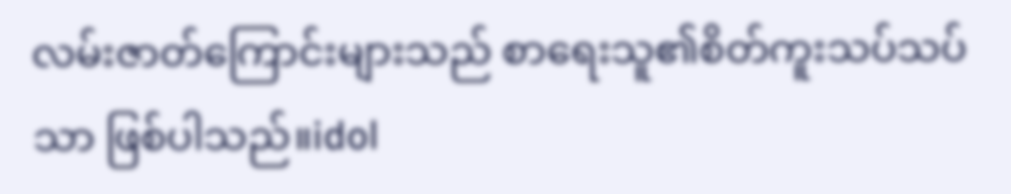လမ်းဇာတ်ကြောင်းများသည် စာရေးသူ၏စိတ်ကူးသပ်သပ်သာ ဖြစ်ပါသည်။idol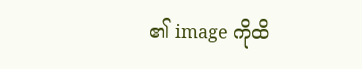၏ image ကိုထိ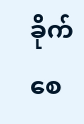ခိုက်စေ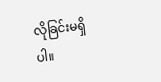လိုခြင်းမရှိပါ။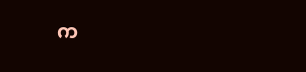က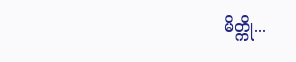မိတ္ကို...